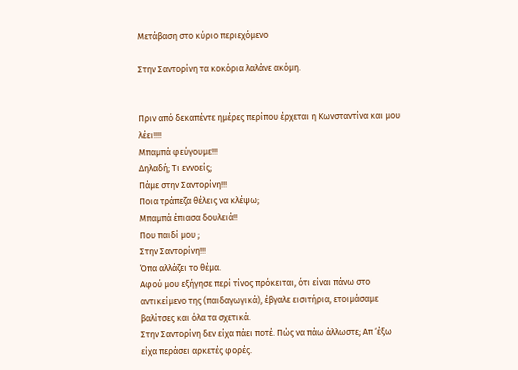Μετάβαση στο κύριο περιεχόμενο

Στην Σαντορίνη τα κοκόρια λαλάνε ακόμη.


Πριν από δεκαπέντε ημέρες περίπου έρχεται η Κωνσταντίνα και μου λέει!!!!
Μπαμπά φεύγουμε!!!
Δηλαδή; Τι εννοείς;
Πάμε στην Σαντορίνη!!!
Ποια τράπεζα θέλεις να κλέψω;
Μπαμπά έπιασα δουλειά!!
Που παιδί μου ;
Στην Σαντορίνη!!!
Όπα αλλάζει το θέμα.
Αφού μου εξήγησε περί τίνος πρόκειται, ότι είναι πάνω στο αντικείμενο της (παιδαγωγικά), έβγαλε εισιτήρια, ετοιμάσαμε βαλίτσες και όλα τα σχετικά.
Στην Σαντορίνη δεν είχα πάει ποτέ. Πώς να πάω άλλωστε; Απ ‘έξω είχα περάσει αρκετές φορές.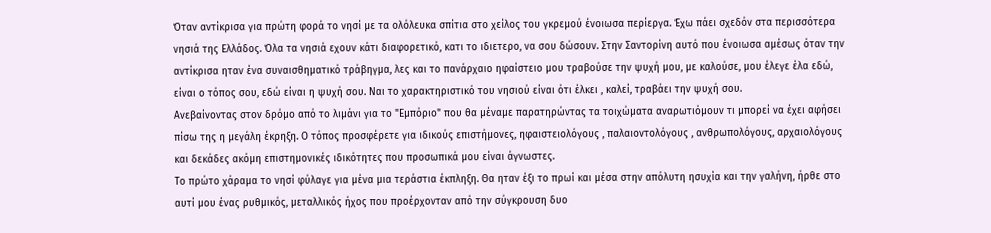Όταν αντίκρισα για πρώτη φορά το νησί με τα ολόλευκα σπίτια στο χείλος του γκρεμού ένοιωσα περίεργα. Έχω πάει σχεδόν στα περισσότερα νησιά της Ελλάδος. Όλα τα νησιά εχουν κάτι διαφορετικό, κατι το ιδιετερο, να σου δώσουν. Στην Σαντορίνη αυτό που ένοιωσα αμέσως όταν την αντίκρισα ηταν ένα συναισθηματικό τράβηγμα, λες και το πανάρχαιο ηφαίστειο μου τραβούσε την ψυχή μου, με καλούσε, μου έλεγε έλα εδώ, είναι ο τόπος σου, εδώ είναι η ψυχή σου. Ναι το χαρακτηριστικό του νησιού είναι ότι έλκει , καλεί, τραβάει την ψυχή σου.
Ανεβαίνοντας στον δρόμο από το λιμάνι για το "Εμπόριο" που θα μέναμε παρατηρώντας τα τοιχώματα αναρωτιόμουν τι μπορεί να έχει αφήσει πίσω της η μεγάλη έκρηξη. Ο τόπος προσφέρετε για ιδικούς επιστήμονες, ηφαιστειολόγους , παλαιοντολόγους , ανθρωπολόγους, αρχαιολόγους και δεκάδες ακόμη επιστημονικές ιδικότητες που προσωπικά μου είναι άγνωστες.
Το πρώτο χάραμα το νησί φύλαγε για μένα μια τεράστια έκπληξη. Θα ηταν έξι το πρωί και μέσα στην απόλυτη ησυχία και την γαλήνη, ήρθε στο αυτί μου ένας ρυθμικός, μεταλλικός ήχος που προέρχονταν από την σύγκρουση δυο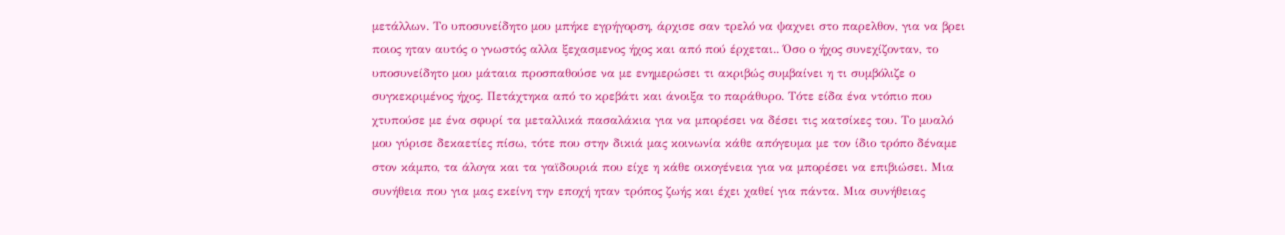μετάλλων. Το υποσυνείδητο μου μπήκε εγρήγορση, άρχισε σαν τρελό να ψαχνει στο παρελθον, για να βρει ποιος ηταν αυτός ο γνωστός αλλα ξεχασμενος ήχος και από πού έρχεται.. Όσο ο ήχος συνεχίζονταν, το υποσυνείδητο μου μάταια προσπαθούσε να με ενημερώσει τι ακριβώς συμβαίνει η τι συμβόλιζε ο συγκεκριμένος ήχος. Πετάχτηκα από το κρεβάτι και άνοιξα το παράθυρο. Τότε είδα ένα ντόπιο που χτυπούσε με ένα σφυρί τα μεταλλικά πασαλάκια για να μπορέσει να δέσει τις κατσίκες του. Το μυαλό μου γύρισε δεκαετίες πίσω, τότε που στην δικιά μας κοινωνία κάθε απόγευμα με τον ίδιο τρόπο δέναμε στον κάμπο, τα άλογα και τα γαϊδουριά που είχε η κάθε οικογένεια για να μπορέσει να επιβιώσει. Μια συνήθεια που για μας εκείνη την εποχή ηταν τρόπος ζωής και έχει χαθεί για πάντα. Μια συνήθειας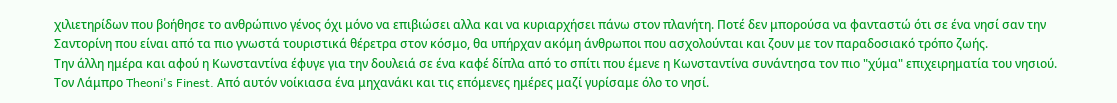χιλιετηρίδων που βοήθησε το ανθρώπινο γένος όχι μόνο να επιβιώσει αλλα και να κυριαρχήσει πάνω στον πλανήτη. Ποτέ δεν μπορούσα να φανταστώ ότι σε ένα νησί σαν την Σαντορίνη που είναι από τα πιο γνωστά τουριστικά θέρετρα στον κόσμο, θα υπήρχαν ακόμη άνθρωποι που ασχολούνται και ζουν με τον παραδοσιακό τρόπο ζωής.
Την άλλη ημέρα και αφού η Κωνσταντίνα έφυγε για την δουλειά σε ένα καφέ δίπλα από το σπίτι που έμενε η Κωνσταντίνα συνάντησα τον πιο "χύμα" επιχειρηματία του νησιού. Τον Λάμπρο Theoni's Finest. Από αυτόν νοίκιασα ένα μηχανάκι και τις επόμενες ημέρες μαζί γυρίσαμε όλο το νησί.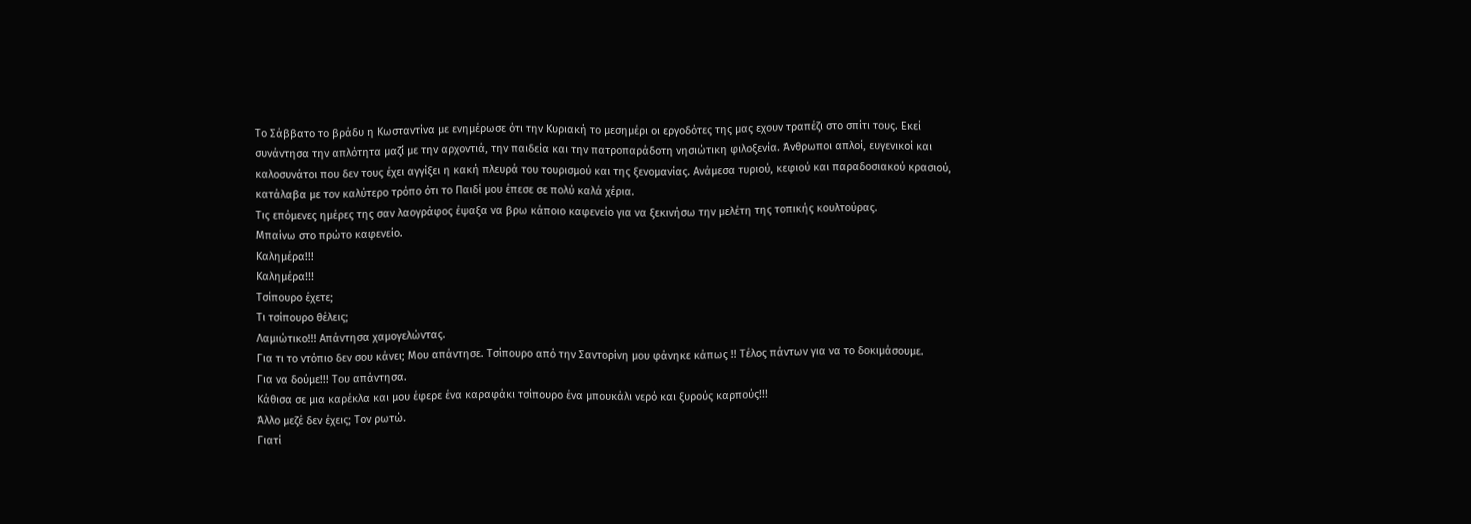Το Σάββατο το βράδυ η Κωσταντίνα με ενημέρωσε ότι την Κυριακή το μεσημέρι οι εργοδότες της μας εχουν τραπέζι στο σπίτι τους. Εκεί συνάντησα την απλότητα μαζί με την αρχοντιά, την παιδεία και την πατροπαράδοτη νησιώτικη φιλοξενία. Άνθρωποι απλοί, ευγενικοί και καλοσυνάτοι που δεν τους έχει αγγίξει η κακή πλευρά του τουρισμού και της ξενομανίας. Ανάμεσα τυριού, κεφιού και παραδοσιακού κρασιού, κατάλαβα με τον καλύτερο τρόπο ότι το Παιδί μου έπεσε σε πολύ καλά χέρια.
Τις επόμενες ημέρες της σαν λαογράφος έψαξα να βρω κάποιο καφενείο για να ξεκινήσω την μελέτη της τοπικής κουλτούρας.
Μπαίνω στο πρώτο καφενείο.
Καλημέρα!!!
Καλημέρα!!!
Τσίπουρο έχετε;
Τι τσίπουρο θέλεις;
Λαμιώτικο!!! Απάντησα χαμογελώντας.
Για τι το ντόπιο δεν σου κάνει; Μου απάντησε. Τσίπουρο από την Σαντορίνη μου φάνηκε κάπως !! Τέλος πάντων για να το δοκιμάσουμε.
Για να δούμε!!! Του απάντησα.
Κάθισα σε μια καρέκλα και μου έφερε ένα καραφάκι τσίπουρο ένα μπουκάλι νερό και ξυρούς καρπούς!!!
Άλλο μεζέ δεν έχεις; Τον ρωτώ.
Γιατί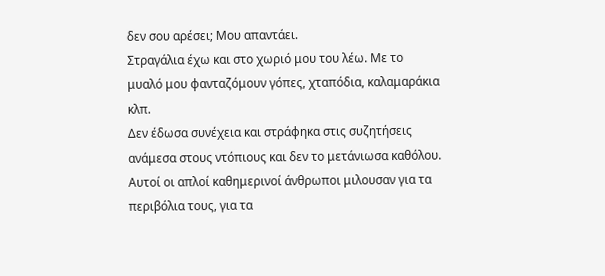δεν σου αρέσει; Μου απαντάει.
Στραγάλια έχω και στο χωριό μου του λέω. Με το μυαλό μου φανταζόμουν γόπες, χταπόδια, καλαμαράκια κλπ.
Δεν έδωσα συνέχεια και στράφηκα στις συζητήσεις ανάμεσα στους ντόπιους και δεν το μετάνιωσα καθόλου. Αυτοί οι απλοί καθημερινοί άνθρωποι μιλουσαν για τα περιβόλια τους, για τα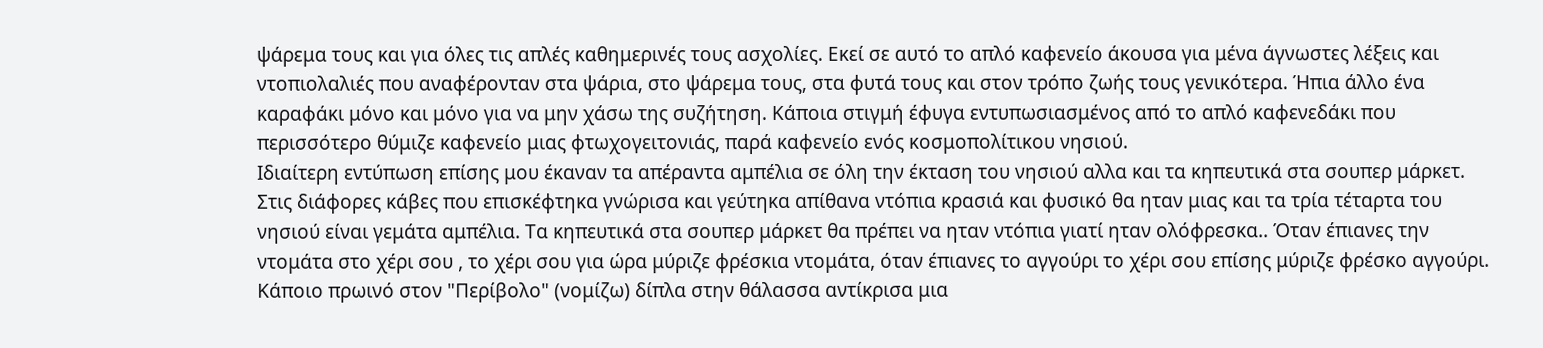ψάρεμα τους και για όλες τις απλές καθημερινές τους ασχολίες. Εκεί σε αυτό το απλό καφενείο άκουσα για μένα άγνωστες λέξεις και ντοπιολαλιές που αναφέρονταν στα ψάρια, στο ψάρεμα τους, στα φυτά τους και στον τρόπο ζωής τους γενικότερα. Ήπια άλλο ένα καραφάκι μόνο και μόνο για να μην χάσω της συζήτηση. Κάποια στιγμή έφυγα εντυπωσιασμένος από το απλό καφενεδάκι που περισσότερο θύμιζε καφενείο μιας φτωχογειτονιάς, παρά καφενείο ενός κοσμοπολίτικου νησιού.
Ιδιαίτερη εντύπωση επίσης μου έκαναν τα απέραντα αμπέλια σε όλη την έκταση του νησιού αλλα και τα κηπευτικά στα σουπερ μάρκετ. Στις διάφορες κάβες που επισκέφτηκα γνώρισα και γεύτηκα απίθανα ντόπια κρασιά και φυσικό θα ηταν μιας και τα τρία τέταρτα του νησιού είναι γεμάτα αμπέλια. Τα κηπευτικά στα σουπερ μάρκετ θα πρέπει να ηταν ντόπια γιατί ηταν ολόφρεσκα.. Όταν έπιανες την ντομάτα στο χέρι σου , το χέρι σου για ώρα μύριζε φρέσκια ντομάτα, όταν έπιανες το αγγούρι το χέρι σου επίσης μύριζε φρέσκο αγγούρι.
Κάποιο πρωινό στον "Περίβολο" (νομίζω) δίπλα στην θάλασσα αντίκρισα μια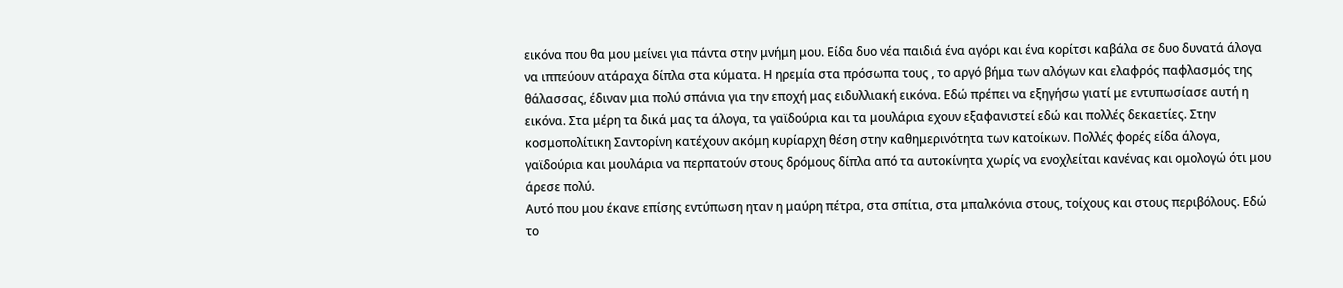εικόνα που θα μου μείνει για πάντα στην μνήμη μου. Είδα δυο νέα παιδιά ένα αγόρι και ένα κορίτσι καβάλα σε δυο δυνατά άλογα να ιππεύουν ατάραχα δίπλα στα κύματα. Η ηρεμία στα πρόσωπα τους , το αργό βήμα των αλόγων και ελαφρός παφλασμός της θάλασσας, έδιναν μια πολύ σπάνια για την εποχή μας ειδυλλιακή εικόνα. Εδώ πρέπει να εξηγήσω γιατί με εντυπωσίασε αυτή η εικόνα. Στα μέρη τα δικά μας τα άλογα, τα γαϊδούρια και τα μουλάρια εχουν εξαφανιστεί εδώ και πολλές δεκαετίες. Στην κοσμοπολίτικη Σαντορίνη κατέχουν ακόμη κυρίαρχη θέση στην καθημερινότητα των κατοίκων. Πολλές φορές είδα άλογα, γαϊδούρια και μουλάρια να περπατούν στους δρόμους δίπλα από τα αυτοκίνητα χωρίς να ενοχλείται κανένας και ομολογώ ότι μου άρεσε πολύ.
Αυτό που μου έκανε επίσης εντύπωση ηταν η μαύρη πέτρα, στα σπίτια, στα μπαλκόνια στους, τοίχους και στους περιβόλους. Εδώ το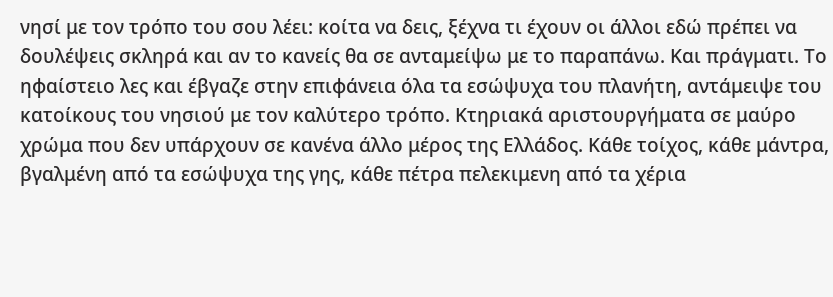νησί με τον τρόπο του σου λέει: κοίτα να δεις, ξέχνα τι έχουν οι άλλοι εδώ πρέπει να δουλέψεις σκληρά και αν το κανείς θα σε ανταμείψω με το παραπάνω. Και πράγματι. Το ηφαίστειο λες και έβγαζε στην επιφάνεια όλα τα εσώψυχα του πλανήτη, αντάμειψε του κατοίκους του νησιού με τον καλύτερο τρόπο. Κτηριακά αριστουργήματα σε μαύρο χρώμα που δεν υπάρχουν σε κανένα άλλο μέρος της Ελλάδος. Κάθε τοίχος, κάθε μάντρα, βγαλμένη από τα εσώψυχα της γης, κάθε πέτρα πελεκιμενη από τα χέρια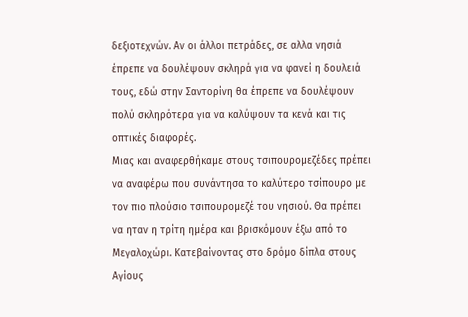δεξιοτεχνών. Αν οι άλλοι πετράδες, σε αλλα νησιά έπρεπε να δουλέψουν σκληρά για να φανεί η δουλειά τους, εδώ στην Σαντορίνη θα έπρεπε να δουλέψουν πολύ σκληρότερα για να καλύψουν τα κενά και τις οπτικές διαφορές.
Μιας και αναφερθήκαμε στους τσιπουρομεζέδες πρέπει να αναφέρω που συνάντησα το καλύτερο τσίπουρο με τον πιο πλούσιο τσιπουρομεζέ του νησιού. Θα πρέπει να ηταν η τρίτη ημέρα και βρισκόμουν έξω από το Μεγαλοχώρι. Κατεβαίνοντας στο δρόμο δίπλα στους Αγίους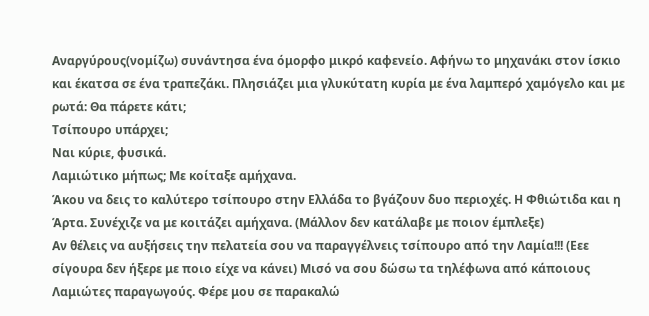Αναργύρους(νομίζω) συνάντησα ένα όμορφο μικρό καφενείο. Αφήνω το μηχανάκι στον ίσκιο και έκατσα σε ένα τραπεζάκι. Πλησιάζει μια γλυκύτατη κυρία με ένα λαμπερό χαμόγελο και με ρωτά: Θα πάρετε κάτι;
Τσίπουρο υπάρχει;
Ναι κύριε, φυσικά.
Λαμιώτικο μήπως; Με κοίταξε αμήχανα.
Άκου να δεις το καλύτερο τσίπουρο στην Ελλάδα το βγάζουν δυο περιοχές. Η Φθιώτιδα και η Άρτα. Συνέχιζε να με κοιτάζει αμήχανα. (Μάλλον δεν κατάλαβε με ποιον έμπλεξε)
Αν θέλεις να αυξήσεις την πελατεία σου να παραγγέλνεις τσίπουρο από την Λαμία!!! (Εεε σίγουρα δεν ήξερε με ποιο είχε να κάνει) Μισό να σου δώσω τα τηλέφωνα από κάποιους Λαμιώτες παραγωγούς. Φέρε μου σε παρακαλώ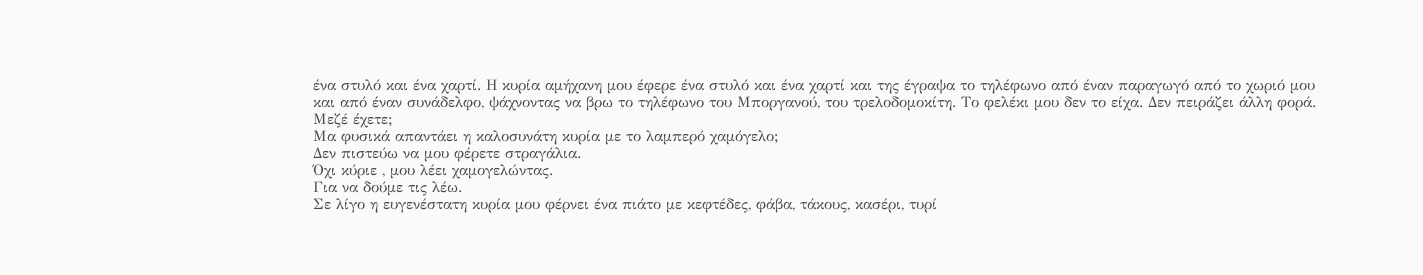ένα στυλό και ένα χαρτί. Η κυρία αμήχανη μου έφερε ένα στυλό και ένα χαρτί και της έγραψα το τηλέφωνο από έναν παραγωγό από το χωριό μου και από έναν συνάδελφο, ψάχνοντας να βρω το τηλέφωνο του Μποργανού, του τρελοδομοκίτη. Το φελέκι μου δεν το είχα. Δεν πειράζει άλλη φορά.
Μεζέ έχετε;
Μα φυσικά απαντάει η καλοσυνάτη κυρία με το λαμπερό χαμόγελο;
Δεν πιστεύω να μου φέρετε στραγάλια.
Όχι κύριε , μου λέει χαμογελώντας.
Για να δούμε τις λέω.
Σε λίγο η ευγενέστατη κυρία μου φέρνει ένα πιάτο με κεφτέδες, φάβα, τάκους, κασέρι, τυρί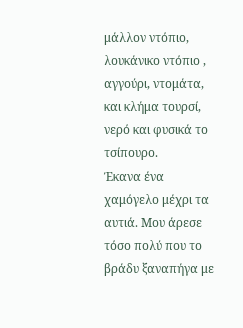μάλλον ντόπιο, λουκάνικο ντόπιο , αγγούρι, ντομάτα, και κλήμα τουρσί, νερό και φυσικά το τσίπουρο.
Έκανα ένα χαμόγελο μέχρι τα αυτιά. Μου άρεσε τόσο πολύ που το βράδυ ξαναπήγα με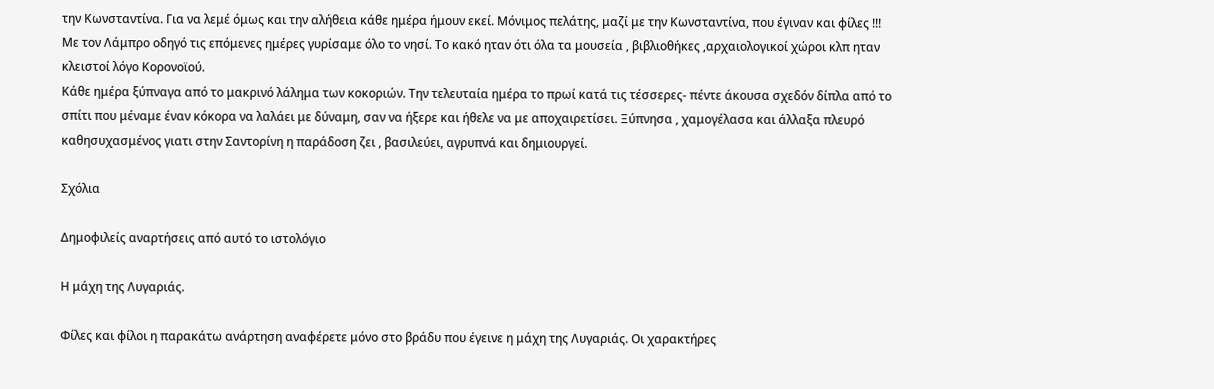την Κωνσταντίνα. Για να λεμέ όμως και την αλήθεια κάθε ημέρα ήμουν εκεί. Μόνιμος πελάτης, μαζί με την Κωνσταντίνα, που έγιναν και φίλες !!!
Με τον Λάμπρο οδηγό τις επόμενες ημέρες γυρίσαμε όλο το νησί. Το κακό ηταν ότι όλα τα μουσεία , βιβλιοθήκες ,αρχαιολογικοί χώροι κλπ ηταν κλειστοί λόγο Κορονοϊού.
Κάθε ημέρα ξύπναγα από το μακρινό λάλημα των κοκοριών. Την τελευταία ημέρα το πρωί κατά τις τέσσερες- πέντε άκουσα σχεδόν δίπλα από το σπίτι που μέναμε έναν κόκορα να λαλάει με δύναμη, σαν να ήξερε και ήθελε να με αποχαιρετίσει. Ξύπνησα , χαμογέλασα και άλλαξα πλευρό καθησυχασμένος γιατι στην Σαντορίνη η παράδοση ζει , βασιλεύει, αγρυπνά και δημιουργεί.

Σχόλια

Δημοφιλείς αναρτήσεις από αυτό το ιστολόγιο

Η μάχη της Λυγαριάς.

Φίλες και φίλοι η παρακάτω ανάρτηση αναφέρετε μόνο στο βράδυ που έγεινε η μάχη της Λυγαριάς. Οι χαρακτήρες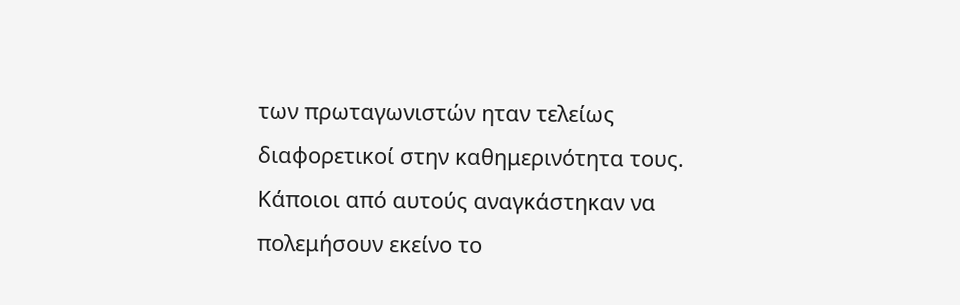των πρωταγωνιστών ηταν τελείως διαφορετικοί στην καθημερινότητα τους. Κάποιοι από αυτούς αναγκάστηκαν να πολεμήσουν εκείνο το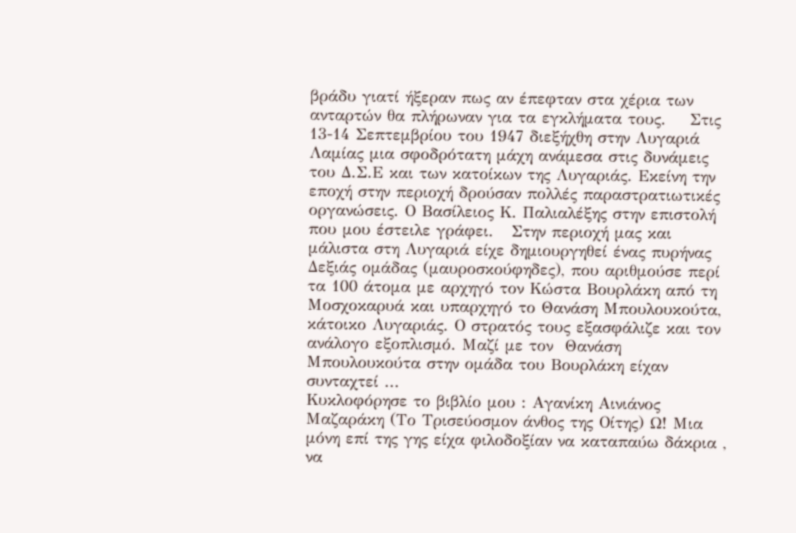βράδυ γιατί ήξεραν πως αν έπεφταν στα χέρια των ανταρτών θα πλήρωναν για τα εγκλήματα τους.    Στις 13-14 Σεπτεμβρίου του 1947 διεξήχθη στην Λυγαριά Λαμίας μια σφοδρότατη μάχη ανάμεσα στις δυνάμεις του Δ.Σ.Ε και των κατοίκων της Λυγαριάς. Εκείνη την εποχή στην περιοχή δρούσαν πολλές παραστρατιωτικές οργανώσεις. Ο Βασίλειος Κ. Παλιαλέξης στην επιστολή που μου έστειλε γράφει.   Στην περιοχή μας και μάλιστα στη Λυγαριά είχε δημιουργηθεί ένας πυρήνας Δεξιάς ομάδας (μαυροσκούφηδες), που αριθμούσε περί τα 100 άτομα με αρχηγό τον Κώστα Βουρλάκη από τη Μοσχοκαρυά και υπαρχηγό το Θανάση Μπουλουκούτα, κάτοικο Λυγαριάς. Ο στρατός τους εξασφάλιζε και τον ανάλογο εξοπλισμό. Μαζί με τον  Θανάση Μπουλουκούτα στην ομάδα του Βουρλάκη είχαν συνταχτεί ...
Κυκλοφόρησε το βιβλίο μου : Αγανίκη Αινιάνος Μαζαράκη (Το Τρισεύοσμον άνθος της Οίτης) Ω! Μια μόνη επί της γης είχα φιλοδοξίαν να καταπαύω δάκρια , να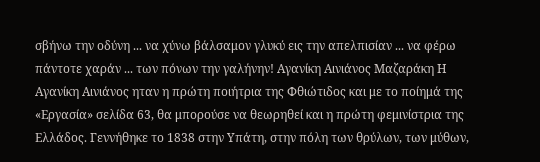σβήνω την οδύνη ... να χύνω βάλσαμον γλυκύ εις την απελπισίαν ... να φέρω πάντοτε χαράν ... των πόνων την γαλήνην! Αγανίκη Αινιάνος Μαζαράκη Η Αγανίκη Αινιάνος ηταν η πρώτη ποιήτρια της Φθιώτιδος και με το ποίημά της «Εργασία» σελίδα 63, θα μπορούσε να θεωρηθεί και η πρώτη φεμινίστρια της Ελλάδος. Γεννήθηκε το 1838 στην Υπάτη, στην πόλη των θρύλων, των μύθων,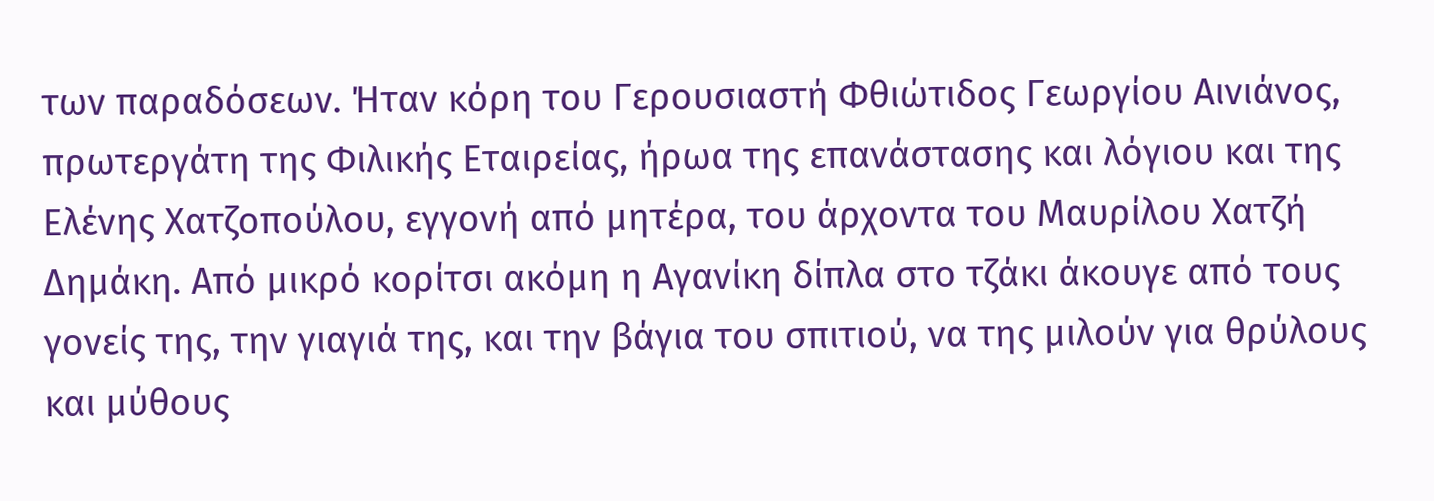των παραδόσεων. Ήταν κόρη του Γερουσιαστή Φθιώτιδος Γεωργίου Αινιάνος, πρωτεργάτη της Φιλικής Εταιρείας, ήρωα της επανάστασης και λόγιου και της Ελένης Χατζοπούλου, εγγονή από μητέρα, του άρχοντα του Μαυρίλου Χατζή Δημάκη. Από μικρό κορίτσι ακόμη η Αγανίκη δίπλα στο τζάκι άκουγε από τους γονείς της, την γιαγιά της, και την βάγια του σπιτιού, να της μιλούν για θρύλους και μύθους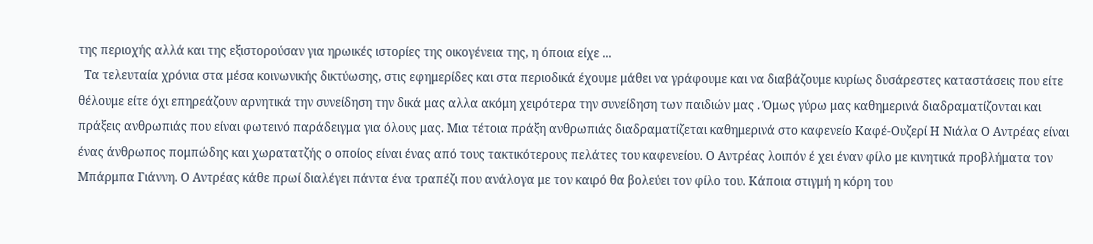της περιοχής αλλά και της εξιστορούσαν για ηρωικές ιστορίες της οικογένεια της, η όποια είχε ...
  Τα τελευταία χρόνια στα μέσα κοινωνικής δικτύωσης, στις εφημερίδες και στα περιοδικά έχουμε μάθει να γράφουμε και να διαβάζουμε κυρίως δυσάρεστες καταστάσεις που είτε θέλουμε είτε όχι επηρεάζουν αρνητικά την συνείδηση την δικά μας αλλα ακόμη χειρότερα την συνείδηση των παιδιών μας . Όμως γύρω μας καθημερινά διαδραματίζονται και πράξεις ανθρωπιάς που είναι φωτεινό παράδειγμα για όλους μας. Μια τέτοια πράξη ανθρωπιάς διαδραματίζεται καθημερινά στο καφενείο Καφέ-Ουζερί Η Νιάλα Ο Αντρέας είναι ένας άνθρωπος πομπώδης και χωρατατζής ο οποίος είναι ένας από τους τακτικότερους πελάτες του καφενείου. Ο Αντρέας λοιπόν έ χει έναν φίλο με κινητικά προβλήματα τον Μπάρμπα Γιάννη. Ο Αντρέας κάθε πρωί διαλέγει πάντα ένα τραπέζι που ανάλογα με τον καιρό θα βολεύει τον φίλο του. Κάποια στιγμή η κόρη του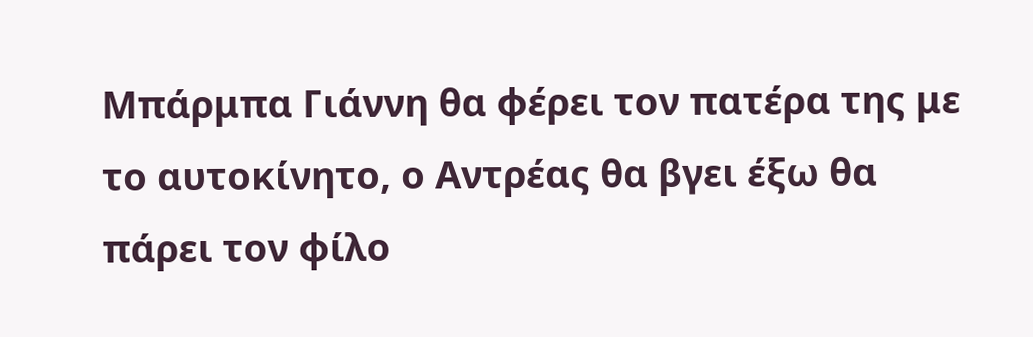Μπάρμπα Γιάννη θα φέρει τον πατέρα της με το αυτοκίνητο, ο Αντρέας θα βγει έξω θα πάρει τον φίλο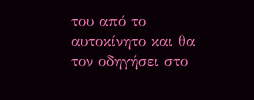του από το αυτοκίνητο και θα τον οδηγήσει στο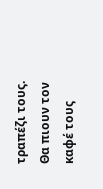τραπέζι τους. Θα πιουν τον καφέ τους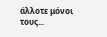άλλοτε μόνοι τους...